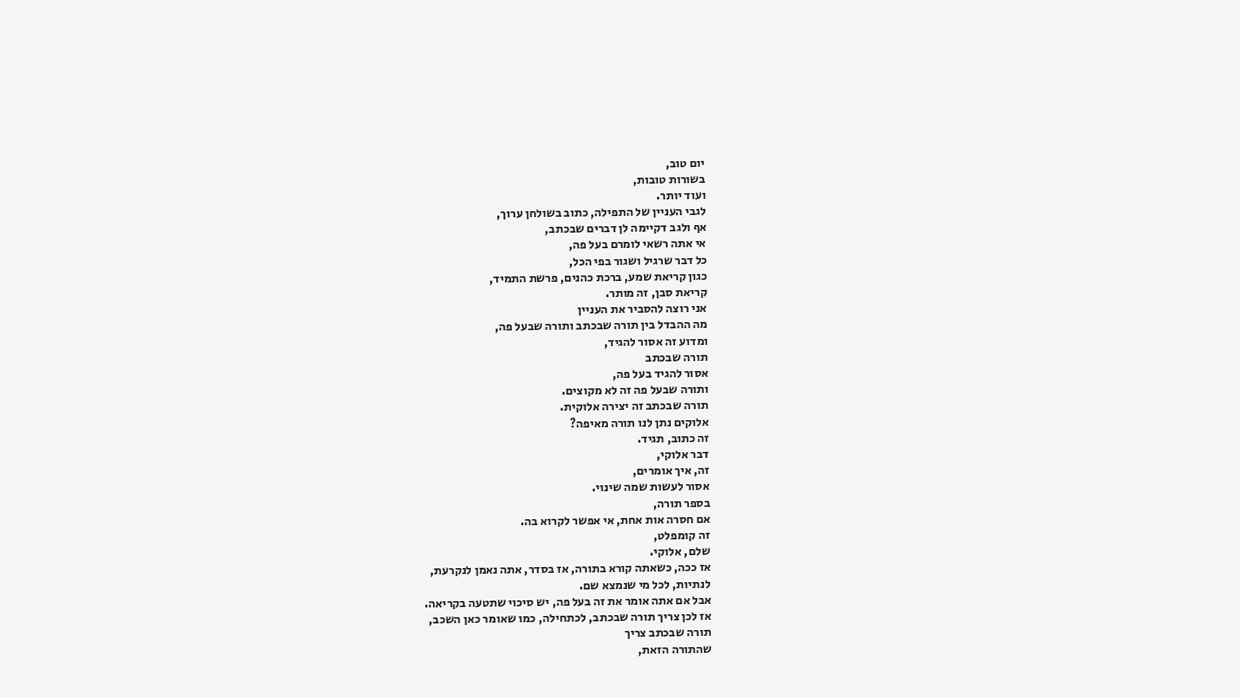יום טוב,
בשורות טובות,
ועוד יותר.
לגבי העניין של התפילה, כתוב בשולחן ערוך,
אף ולגב דקיימה לן דברים שבכתב,
אי אתה רשאי לומרם בעל פה,
כל דבר שרגיל ושגור בפי הכל,
כגון קריאת שמע, ברכת כהנים, פרשת התמיד,
קריאת סבן, זה מותר.
אני רוצה להסביר את העניין
מה ההבדל בין תורה שבכתב ותורה שבעל פה,
ומדוע זה אסור להגיד,
תורה שבכתב
אסור להגיד בעל פה,
ותורה שבעל פה זה לא מקוצים.
תורה שבכתב זה יצירה אלוקית.
אלוקים נתן לנו תורה מאיפה?
זה כתוב, תגיד.
דבר אלוקי,
זה, איך אומרים,
אסור לעשות שמה שינוי.
בספר תורה,
אם חסרה אות אחת, אי אפשר לקרוא בה.
זה קומפלט,
שלם, אלוקי.
אז ככה, כשאתה קורא בתורה, אז בסדר, אתה נאמן לנקרעת,
לנתיות, לכל מי שנמצא שם.
אבל אם אתה אומר את זה בעל פה, יש סיכוי שתטעה בקריאה.
אז לכן צריך תורה שבכתב, לכתחילה, כמו שאומר כאן השכב,
תורה שבכתב צריך
שהתורה הזאת,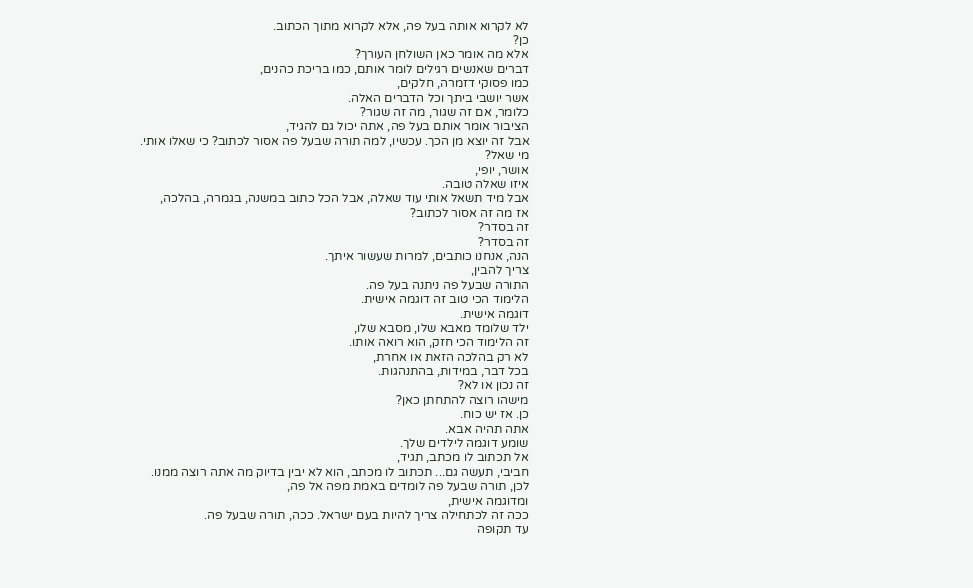לא לקרוא אותה בעל פה, אלא לקרוא מתוך הכתוב.
כן?
אלא מה אומר כאן השולחן העורך?
דברים שאנשים רגילים לומר אותם, כמו בריכת כהנים,
כמו פסוקי דזמרה, חלקים,
אשר יושבי ביתך וכל הדברים האלה.
כלומר, אם זה שגור, מה זה שגור?
הציבור אומר אותם בעל פה, אתה יכול גם להגיד,
אבל זה יוצא מן הכך. עכשיו, למה תורה שבעל פה אסור לכתוב? כי שאלו אותי.
מי שאל?
אושר, יופי,
איזו שאלה טובה.
אבל מיד תשאל אותי עוד שאלה, אבל הכל כתוב במשנה, בגמרה, בהלכה,
אז מה זה אסור לכתוב?
זה בסדר?
זה בסדר?
הנה, אנחנו כותבים, למרות שעשור איתך.
צריך להבין,
התורה שבעל פה ניתנה בעל פה.
הלימוד הכי טוב זה דוגמה אישית.
דוגמה אישית.
ילד שלומד מאבא שלו, מסבא שלו,
זה הלימוד הכי חזק, הוא רואה אותו.
לא רק בהלכה הזאת או אחרת,
בכל דבר, במידות, בהתנהגות.
זה נכון או לא?
מישהו רוצה להתחתן כאן?
כן. אז יש כוח.
אתה תהיה אבא.
שומע דוגמה לילדים שלך.
אל תכתוב לו מכתב, תגיד,
חביבי, תעשה גם... תכתוב לו מכתב, הוא לא יבין בדיוק מה אתה רוצה ממנו.
לכן, תורה שבעל פה לומדים באמת מפה אל פה,
ומדוגמה אישית,
ככה זה לכתחילה צריך להיות בעם ישראל. ככה, תורה שבעל פה.
עד תקופה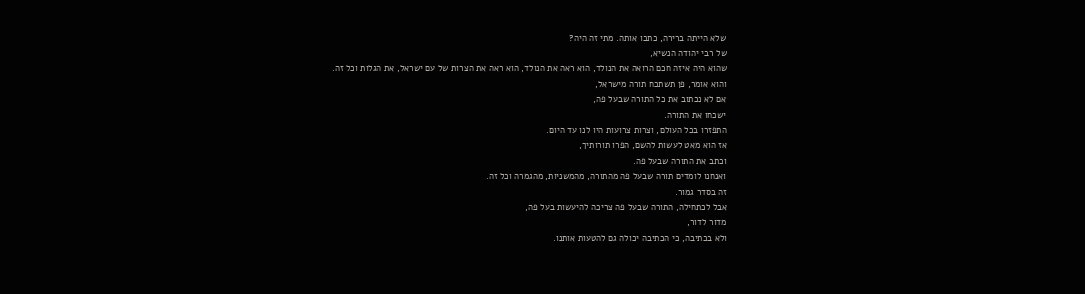שלא הייתה ברירה, כתבו אותה. מתי זה היה?
של רבי יהודה הנשיא,
שהוא היה איזה חכם הרואה את הנולד, הוא ראה את הנולד, הוא ראה את הצרות של עם ישראל, את הגלות וכל זה.
והוא אומר, פן תשתכח תורה מישראל,
אם לא נכתוב את כל התורה שבעל פה,
ישכחו את התורה.
התפזרו בכל העולם, וצרות צרועות היו לנו עד היום.
אז הוא מאט לעשות להשם, הפרו תורותיך,
וכתב את התורה שבעל פה.
ואנחנו לומדים תורה שבעל פה מהתורה, מהמשניות, מהגמרה וכל זה.
זה בסדר גמור.
אבל לכתחילה, התורה שבעל פה צריכה להיעשות בעל פה,
מדור לדור,
ולא בכתיבה, כי הכתיבה יכולה גם להטעות אותנו.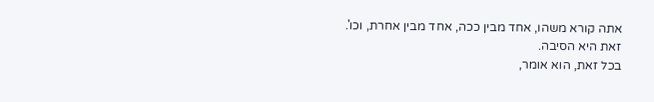אתה קורא משהו, אחד מבין ככה, אחד מבין אחרת, וכו'.
זאת היא הסיבה.
בכל זאת, הוא אומר,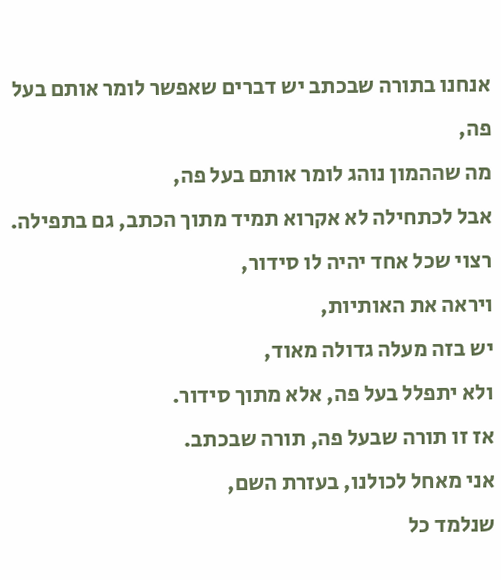אנחנו בתורה שבכתב יש דברים שאפשר לומר אותם בעל פה,
מה שההמון נוהג לומר אותם בעל פה,
אבל לכתחילה לא אקרוא תמיד מתוך הכתב, גם בתפילה.
רצוי שכל אחד יהיה לו סידור,
ויראה את האותיות,
יש בזה מעלה גדולה מאוד,
ולא יתפלל בעל פה, אלא מתוך סידור.
אז זו תורה שבעל פה, תורה שבכתב.
אני מאחל לכולנו, בעזרת השם,
שנלמד כל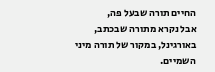החיים תורה שבעל פה,
אבל נקרא מתורה שבכתב,
באורגינל, במקור של תורה מיני השמיים.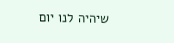שיהיה לנו יום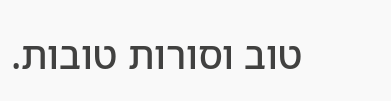טוב וסורות טובות.